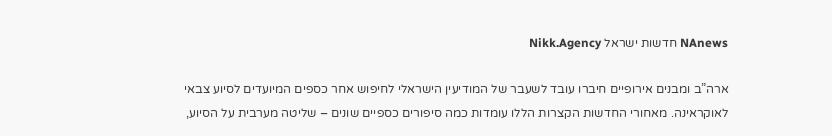NAnews חדשות ישראל Nikk.Agency

ארה”ב ומבנים אירופיים חיברו עובד לשעבר של המודיעין הישראלי לחיפוש אחר כספים המיועדים לסיוע צבאי לאוקראינה. מאחורי החדשות הקצרות הללו עומדות כמה סיפורים כספיים שונים – שליטה מערבית על הסיוע,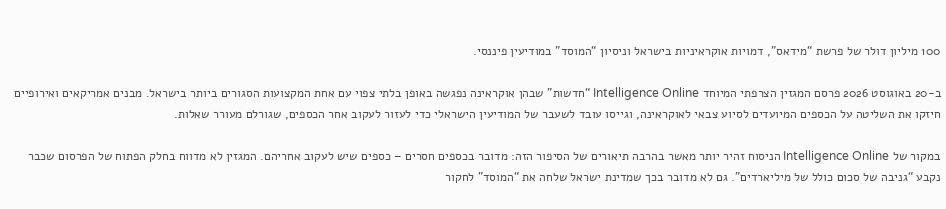100 מיליון דולר של פרשת “מידאס”, דמויות אוקראיניות בישראל וניסיון “המוסד” במודיעין פיננסי.

ב-20 באוגוסט 2026 פרסם המגזין הצרפתי המיוחד Intelligence Online “חדשות” שבהן אוקראינה נפגשה באופן בלתי צפוי עם אחת המקצועות הסגורים ביותר בישראל. מבנים אמריקאים ואירופיים חיזקו את השליטה על הכספים המיועדים לסיוע צבאי לאוקראינה, וגייסו עובד לשעבר של המודיעין הישראלי כדי לעזור לעקוב אחר הכספים, שגורלם מעורר שאלות.

במקור של Intelligence Online הניסוח זהיר יותר מאשר בהרבה תיאורים של הסיפור הזה: מדובר בכספים חסרים – כספים שיש לעקוב אחריהם. המגזין לא מדווח בחלק הפתוח של הפרסום שכבר נקבע “גניבה של סכום כולל של מיליארדים”. גם לא מדובר בכך שמדינת ישראל שלחה את “המוסד” לחקור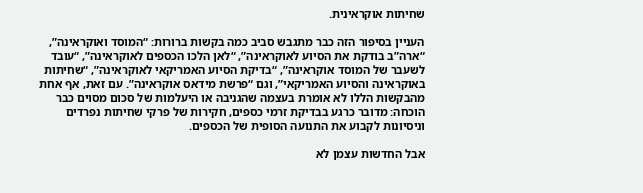שחיתות אוקראינית.

העניין בסיפור הזה כבר מתגבש סביב כמה בקשות ברורות: “המוסד ואוקראינה”, “ארה”ב בודקת את הסיוע לאוקראינה”, “לאן הלכו הכספים לאוקראינה”, “עובד לשעבר של המוסד אוקראינה”, “בדיקת הסיוע האמריקאי לאוקראינה”, “שחיתות באוקראינה והסיוע האמריקאי”, וגם “פרשת מידאס אוקראינה”. עם זאת, אף אחת מהבקשות הללו לא אומרת בעצמה שהגניבה או היעלמות של סכום מסוים כבר הוכחה: מדובר כרגע בבדיקת זרמי כספים, חקירות של פרקי שחיתות נפרדים וניסיונות לקבוע את התנועה הסופית של הכספים.

אבל החדשות עצמן לא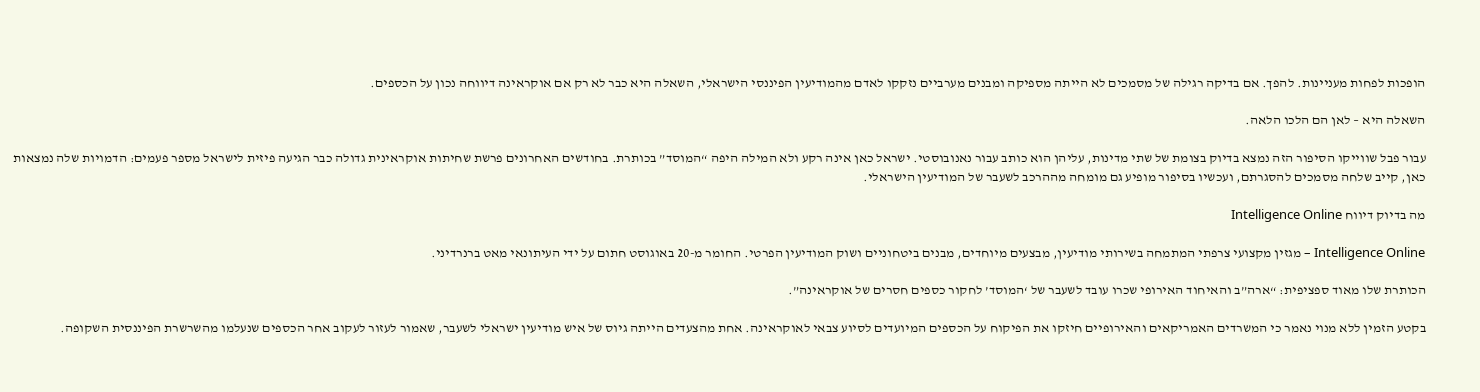הופכות לפחות מעניינות. להפך. אם בדיקה רגילה של מסמכים לא הייתה מספיקה ומבנים מערביים נזקקו לאדם מהמודיעין הפיננסי הישראלי, השאלה היא כבר לא רק אם אוקראינה דיווחה נכון על הכספים.

השאלה היא – לאן הם הלכו הלאה.

עבור פבל שווייקו הסיפור הזה נמצא בדיוק בצומת של שתי מדינות, עליהן הוא כותב עבור נאנובוסטי. ישראל כאן אינה רקע ולא המילה היפה “המוסד” בכותרת. בחודשים האחרונים פרשת שחיתות אוקראינית גדולה כבר הגיעה פיזית לישראל מספר פעמים: הדמויות שלה נמצאות כאן, קייב שלחה מסמכים להסגרתם, ועכשיו בסיפור מופיע גם מומחה מההרכב לשעבר של המודיעין הישראלי.

מה בדיוק דיווח Intelligence Online

Intelligence Online – מגזין מקצועי צרפתי המתמחה בשירותי מודיעין, מבצעים מיוחדים, מבנים ביטחוניים ושוק המודיעין הפרטי. החומר מ-20 באוגוסט חתום על ידי העיתונאי מאט ברנרדיני.

הכותרת שלו מאוד ספציפית: “ארה”ב והאיחוד האירופי שכרו עובד לשעבר של ‘המוסד’ לחקור כספים חסרים של אוקראינה”.

בקטע הזמין ללא מנוי נאמר כי המשרדים האמריקאים והאירופיים חיזקו את הפיקוח על הכספים המיועדים לסיוע צבאי לאוקראינה. אחת מהצעדים הייתה גיוס של איש מודיעין ישראלי לשעבר, שאמור לעזור לעקוב אחר הכספים שנעלמו מהשרשרת הפיננסית השקופה.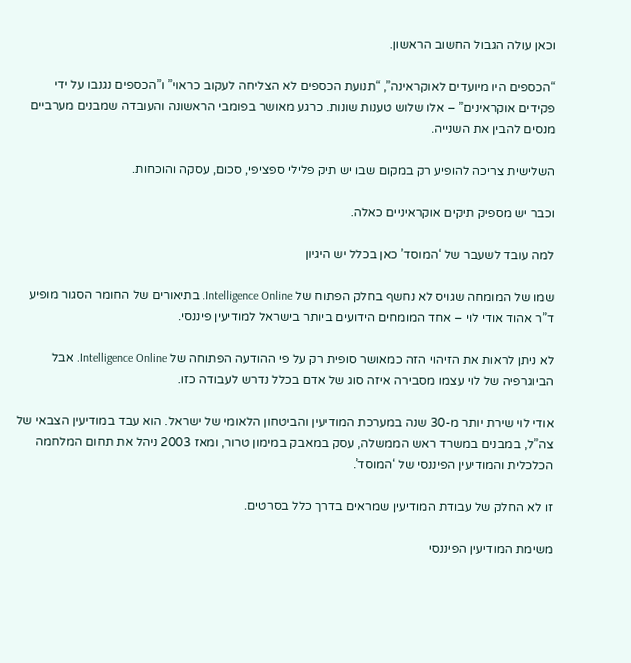וכאן עולה הגבול החשוב הראשון.

“הכספים היו מיועדים לאוקראינה”, “תנועת הכספים לא הצליחה לעקוב כראוי” ו”הכספים נגנבו על ידי פקידים אוקראינים” – אלו שלוש טענות שונות. כרגע מאושר בפומבי הראשונה והעובדה שמבנים מערביים מנסים להבין את השנייה.

השלישית צריכה להופיע רק במקום שבו יש תיק פלילי ספציפי, סכום, עסקה והוכחות.

וכבר יש מספיק תיקים אוקראיניים כאלה.

למה עובד לשעבר של ‘המוסד’ כאן בכלל יש היגיון

שמו של המומחה שגויס לא נחשף בחלק הפתוח של Intelligence Online. בתיאורים של החומר הסגור מופיע ד”ר אהוד אודי לוי – אחד המומחים הידועים ביותר בישראל למודיעין פיננסי.

לא ניתן לראות את הזיהוי הזה כמאושר סופית רק על פי ההודעה הפתוחה של Intelligence Online. אבל הביוגרפיה של לוי עצמו מסבירה איזה סוג של אדם בכלל נדרש לעבודה כזו.

אודי לוי שירת יותר מ-30 שנה במערכת המודיעין והביטחון הלאומי של ישראל. הוא עבד במודיעין הצבאי של צה”ל, במבנים במשרד ראש הממשלה, עסק במאבק במימון טרור, ומאז 2003 ניהל את תחום המלחמה הכלכלית והמודיעין הפיננסי של ‘המוסד’.

זו לא החלק של עבודת המודיעין שמראים בדרך כלל בסרטים.

משימת המודיעין הפיננסי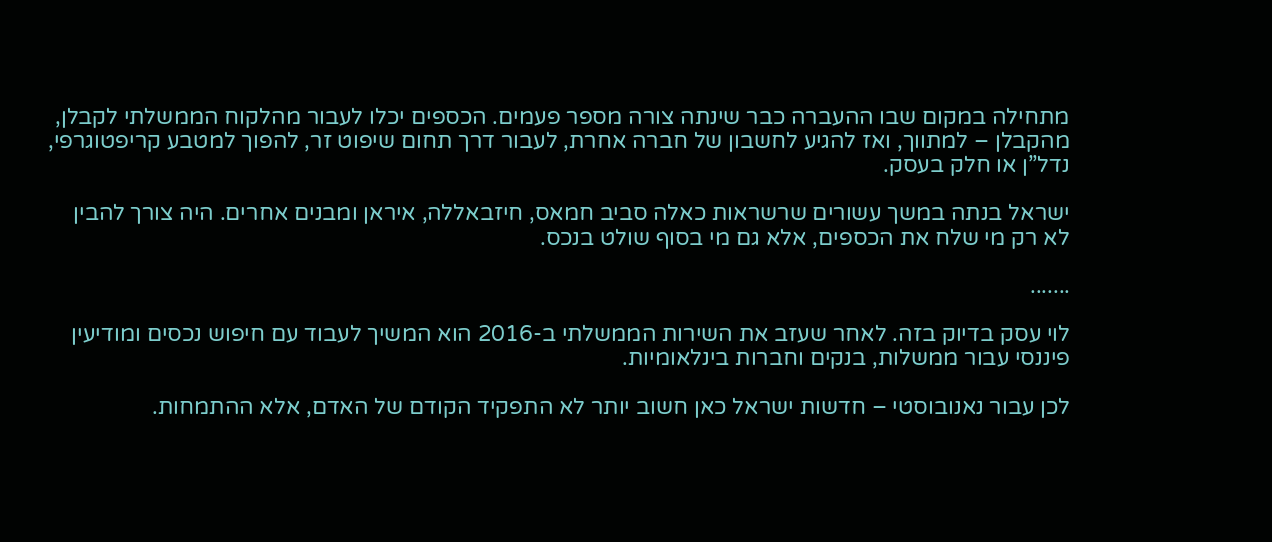מתחילה במקום שבו ההעברה כבר שינתה צורה מספר פעמים. הכספים יכלו לעבור מהלקוח הממשלתי לקבלן, מהקבלן – למתווך, ואז להגיע לחשבון של חברה אחרת, לעבור דרך תחום שיפוט זר, להפוך למטבע קריפטוגרפי, נדל”ן או חלק בעסק.

ישראל בנתה במשך עשורים שרשראות כאלה סביב חמאס, חיזבאללה, איראן ומבנים אחרים. היה צורך להבין לא רק מי שלח את הכספים, אלא גם מי בסוף שולט בנכס.

.......

לוי עסק בדיוק בזה. לאחר שעזב את השירות הממשלתי ב-2016 הוא המשיך לעבוד עם חיפוש נכסים ומודיעין פיננסי עבור ממשלות, בנקים וחברות בינלאומיות.

לכן עבור נאנובוסטי – חדשות ישראל כאן חשוב יותר לא התפקיד הקודם של האדם, אלא ההתמחות.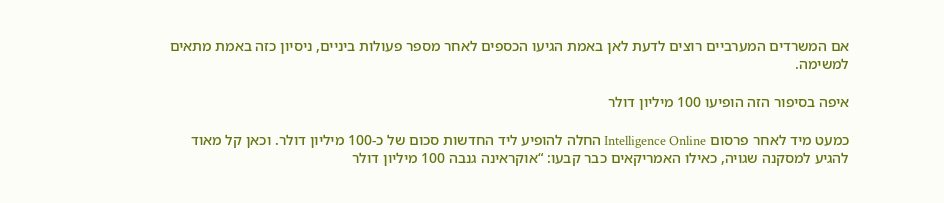אם המשרדים המערביים רוצים לדעת לאן באמת הגיעו הכספים לאחר מספר פעולות ביניים, ניסיון כזה באמת מתאים למשימה.

איפה בסיפור הזה הופיעו 100 מיליון דולר

כמעט מיד לאחר פרסום Intelligence Online החלה להופיע ליד החדשות סכום של כ-100 מיליון דולר. וכאן קל מאוד להגיע למסקנה שגויה, כאילו האמריקאים כבר קבעו: “אוקראינה גנבה 100 מיליון דולר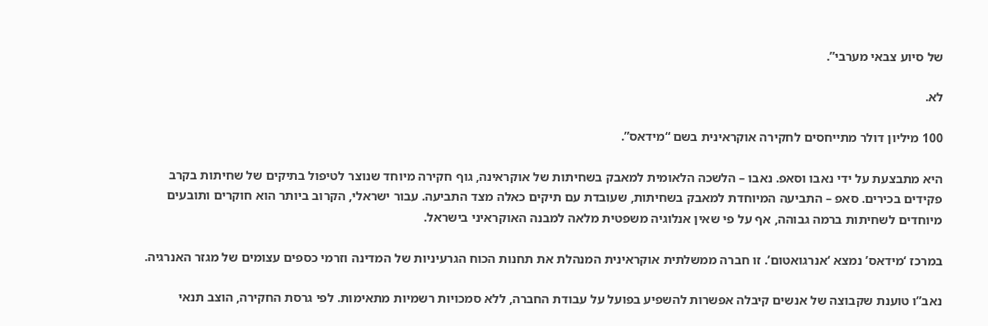של סיוע צבאי מערבי”.

לא.

100 מיליון דולר מתייחסים לחקירה אוקראינית בשם “מידאס”.

היא מתבצעת על ידי נאבו וסאפ. נאבו – הלשכה הלאומית למאבק בשחיתות של אוקראינה, גוף חקירה מיוחד שנוצר לטיפול בתיקים של שחיתות בקרב פקידים בכירים. סאפ – התביעה המיוחדת למאבק בשחיתות, שעובדת עם תיקים כאלה מצד התביעה. עבור ישראלי, הקרוב ביותר הוא חוקרים ותובעים מיוחדים לשחיתות ברמה גבוהה, אף על פי שאין אנלוגיה משפטית מלאה למבנה האוקראיני בישראל.

במרכז ‘מידאס’ נמצא ‘אנרגואטום’. זו חברה ממשלתית אוקראינית המנהלת את תחנות הכוח הגרעיניות של המדינה וזרמי כספים עצומים של מגזר האנרגיה.

נאב”ו טוענת שקבוצה של אנשים קיבלה אפשרות להשפיע בפועל על עבודת החברה, ללא סמכויות רשמיות מתאימות. לפי גרסת החקירה, הוצב תנאי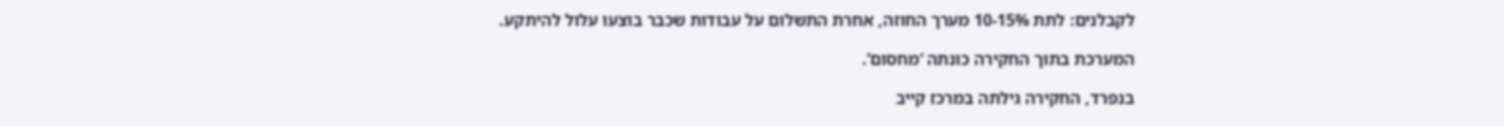לקבלנים: לתת 10-15% מערך החוזה, אחרת התשלום על עבודות שכבר בוצעו עלול להיתקע.

המערכת בתוך החקירה כונתה ‘מחסום’.

בנפרד, החקירה גילתה במרכז קייב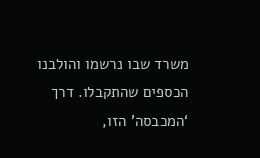משרד שבו נרשמו והולבנו הכספים שהתקבלו. דרך ‘המכבסה’ הזו,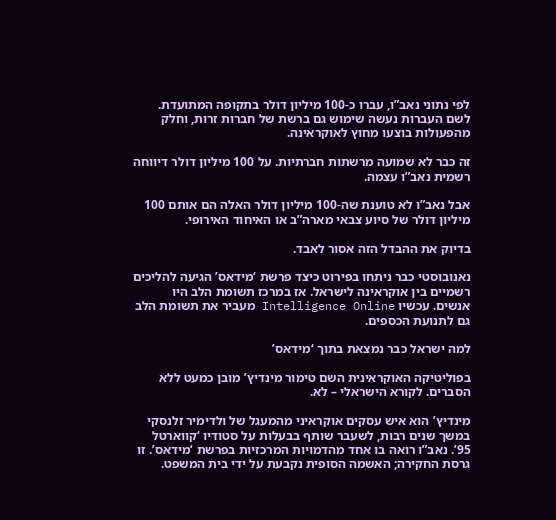לפי נתוני נאב”ו, עברו כ-100 מיליון דולר בתקופה המתועדת. לשם העברות נעשה שימוש גם ברשת של חברות זרות, וחלק מהפעולות בוצעו מחוץ לאוקראינה.

זה כבר לא שמועה מרשתות חברתיות. על 100 מיליון דולר דיווחה רשמית נאב”ו עצמה.

אבל נאב”ו לא טוענת שה-100 מיליון דולר האלה הם אותם 100 מיליון דולר של סיוע צבאי מארה”ב או האיחוד האירופי.

בדיוק את ההבדל הזה אסור לאבד.

נאנובוסטי כבר ניתחו בפירוט כיצד פרשת ‘מידאס’ הגיעה להליכים רשמיים בין אוקראינה לישראל. אז במרכז תשומת הלב היו אנשים. עכשיו Intelligence Online מעביר את תשומת הלב גם לתנועת הכספים.

למה ישראל כבר נמצאת בתוך ‘מידאס’

בפוליטיקה האוקראינית השם טימור מינדיץ’ מובן כמעט ללא הסברים. לקורא הישראלי – לא.

מינדיץ’ הוא איש עסקים אוקראיני מהמעגל של ולדימיר זלנסקי במשך שנים רבות, לשעבר שותף בבעלות על סטודיו ‘קווארטל 95’. נאב”ו רואה בו אחד מהדמויות המרכזיות בפרשת ‘מידאס’. זו גרסת החקירה; האשמה הסופית נקבעת על ידי בית המשפט.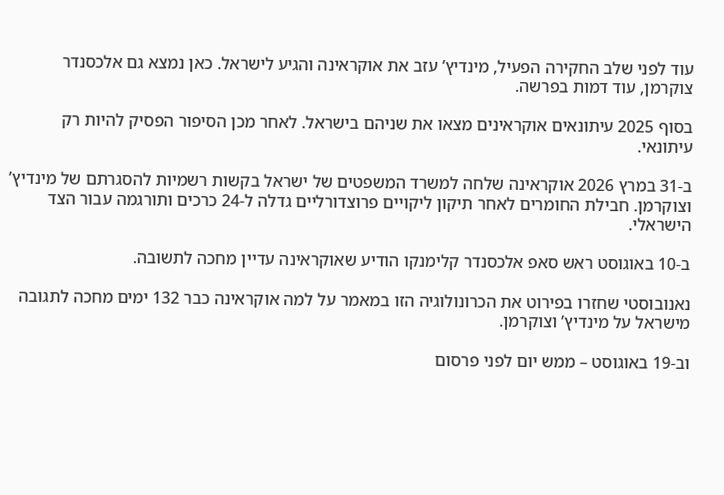עוד לפני שלב החקירה הפעיל, מינדיץ’ עזב את אוקראינה והגיע לישראל. כאן נמצא גם אלכסנדר צוקרמן, עוד דמות בפרשה.

בסוף 2025 עיתונאים אוקראינים מצאו את שניהם בישראל. לאחר מכן הסיפור הפסיק להיות רק עיתונאי.

ב-31 במרץ 2026 אוקראינה שלחה למשרד המשפטים של ישראל בקשות רשמיות להסגרתם של מינדיץ’ וצוקרמן. חבילת החומרים לאחר תיקון ליקויים פרוצדורליים גדלה ל-24 כרכים ותורגמה עבור הצד הישראלי.

ב-10 באוגוסט ראש סאפ אלכסנדר קלימנקו הודיע שאוקראינה עדיין מחכה לתשובה.

נאנובוסטי שחזרו בפירוט את הכרונולוגיה הזו במאמר על למה אוקראינה כבר 132 ימים מחכה לתגובה מישראל על מינדיץ’ וצוקרמן.

וב-19 באוגוסט – ממש יום לפני פרסום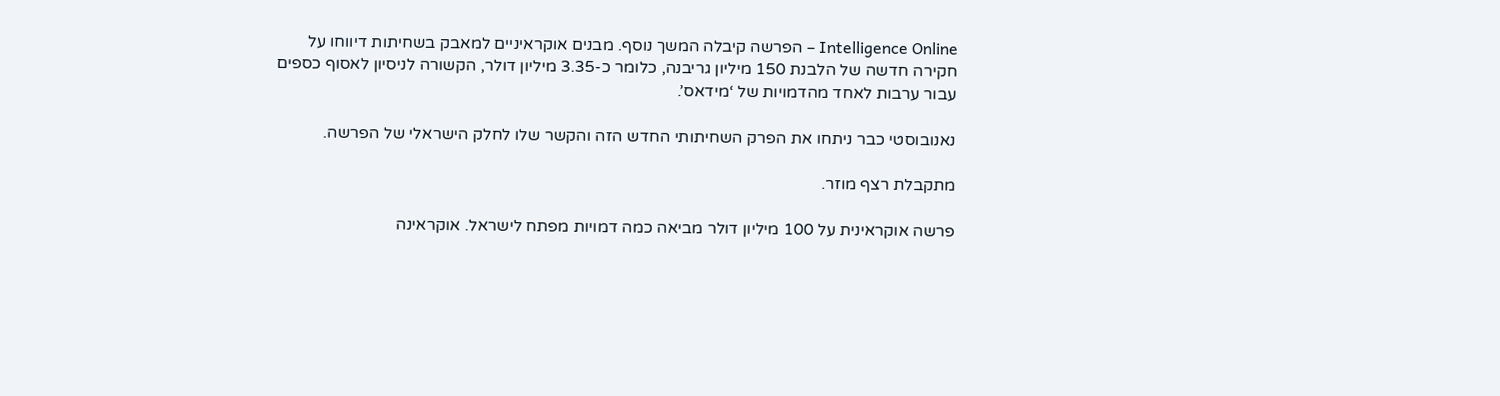Intelligence Online – הפרשה קיבלה המשך נוסף. מבנים אוקראיניים למאבק בשחיתות דיווחו על חקירה חדשה של הלבנת 150 מיליון גריבנה, כלומר כ-3.35 מיליון דולר, הקשורה לניסיון לאסוף כספים עבור ערבות לאחד מהדמויות של ‘מידאס’.

נאנובוסטי כבר ניתחו את הפרק השחיתותי החדש הזה והקשר שלו לחלק הישראלי של הפרשה.

מתקבלת רצף מוזר.

פרשה אוקראינית על 100 מיליון דולר מביאה כמה דמויות מפתח לישראל. אוקראינה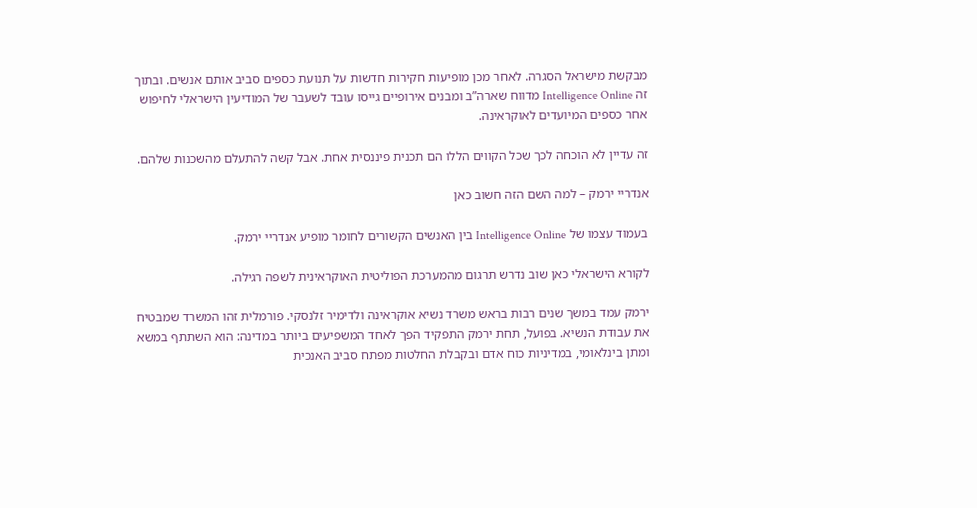מבקשת מישראל הסגרה. לאחר מכן מופיעות חקירות חדשות על תנועת כספים סביב אותם אנשים. ובתוך זה Intelligence Online מדווח שארה”ב ומבנים אירופיים גייסו עובד לשעבר של המודיעין הישראלי לחיפוש אחר כספים המיועדים לאוקראינה.

זה עדיין לא הוכחה לכך שכל הקווים הללו הם תכנית פיננסית אחת. אבל קשה להתעלם מהשכנות שלהם.

אנדריי ירמק – למה השם הזה חשוב כאן

בעמוד עצמו של Intelligence Online בין האנשים הקשורים לחומר מופיע אנדריי ירמק.

לקורא הישראלי כאן שוב נדרש תרגום מהמערכת הפוליטית האוקראינית לשפה רגילה.

ירמק עמד במשך שנים רבות בראש משרד נשיא אוקראינה ולדימיר זלנסקי. פורמלית זהו המשרד שמבטיח את עבודת הנשיא. בפועל, תחת ירמק התפקיד הפך לאחד המשפיעים ביותר במדינה: הוא השתתף במשא ומתן בינלאומי, במדיניות כוח אדם ובקבלת החלטות מפתח סביב האנכית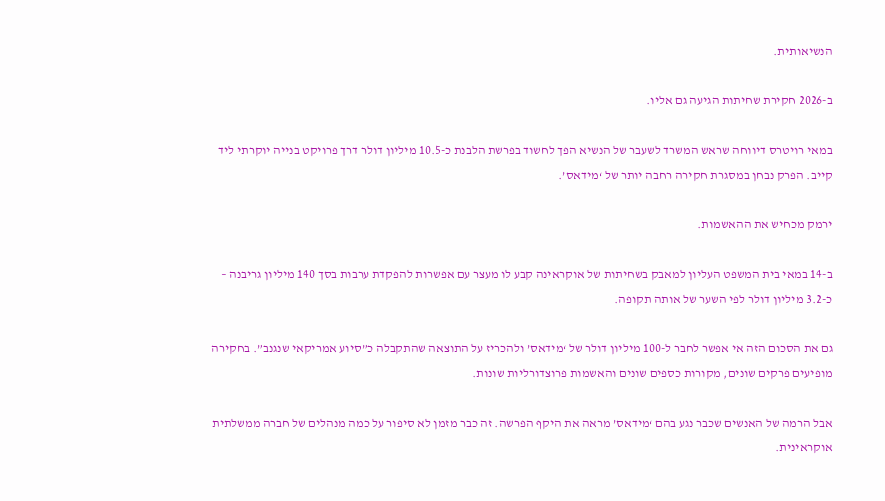הנשיאותית.

ב-2026 חקירת שחיתות הגיעה גם אליו.

במאי רויטרס דיווחה שראש המשרד לשעבר של הנשיא הפך לחשוד בפרשת הלבנת כ-10.5 מיליון דולר דרך פרויקט בנייה יוקרתי ליד קייב. הפרק נבחן במסגרת חקירה רחבה יותר של ‘מידאס’.

ירמק מכחיש את ההאשמות.

ב-14 במאי בית המשפט העליון למאבק בשחיתות של אוקראינה קבע לו מעצר עם אפשרות להפקדת ערבות בסך 140 מיליון גריבנה – כ-3.2 מיליון דולר לפי השער של אותה תקופה.

גם את הסכום הזה אי אפשר לחבר ל-100 מיליון דולר של ‘מידאס’ ולהכריז על התוצאה שהתקבלה כ”סיוע אמריקאי שנגנב”. בחקירה מופיעים פרקים שונים, מקורות כספים שונים והאשמות פרוצדורליות שונות.

אבל הרמה של האנשים שכבר נגע בהם ‘מידאס’ מראה את היקף הפרשה. זה כבר מזמן לא סיפור על כמה מנהלים של חברה ממשלתית אוקראינית.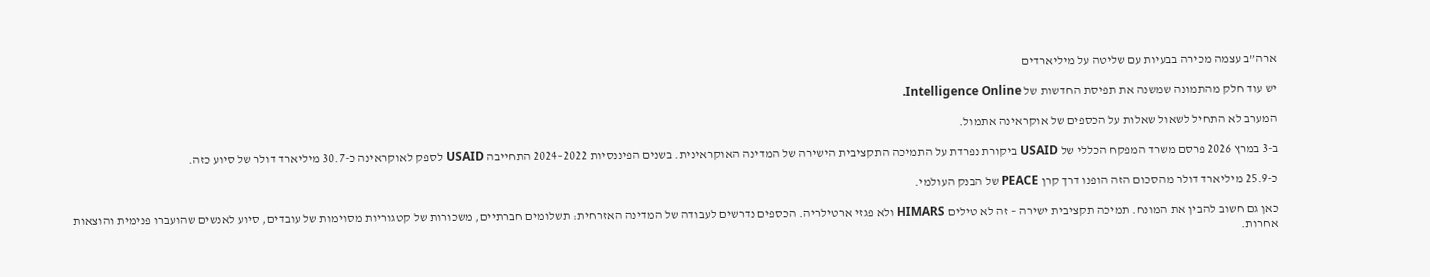ארה”ב עצמה מכירה בבעיות עם שליטה על מיליארדים

יש עוד חלק מהתמונה שמשנה את תפיסת החדשות של Intelligence Online.

המערב לא התחיל לשאול שאלות על הכספים של אוקראינה אתמול.

ב-3 במרץ 2026 פרסם משרד המפקח הכללי של USAID ביקורת נפרדת על התמיכה התקציבית הישירה של המדינה האוקראינית. בשנים הפיננסיות 2022–2024 התחייבה USAID לספק לאוקראינה כ-30.7 מיליארד דולר של סיוע כזה.

כ-25.9 מיליארד דולר מהסכום הזה הופנו דרך קרן PEACE של הבנק העולמי.

כאן גם חשוב להבין את המונח. תמיכה תקציבית ישירה – זה לא טילים HIMARS ולא פגזי ארטילריה. הכספים נדרשים לעבודה של המדינה האזרחית: תשלומים חברתיים, משכורות של קטגוריות מסוימות של עובדים, סיוע לאנשים שהועברו פנימית והוצאות אחרות.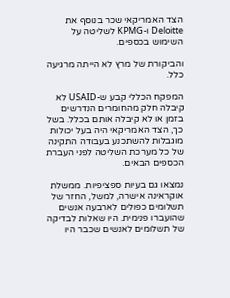הצד האמריקאי שכר בנוסף את Deloitte ו-KPMG לשליטה על השימוש בכספים.

והביקורת של מרץ לא הייתה מרגיעה כלל.

המפקח הכללי קבע ש-USAID לא קיבלה חלק מהחומרים הנדרשים בזמן או לא קיבלה אותם בכלל. בשל כך, הצד האמריקאי היה בעל יכולות מוגבלות להשתכנע בעבודה התקינה של כל מערכת השליטה לפני העברת הכספים הבאים.

נמצאו גם בעיות ספציפיות. ממשלת אוקראינה אישרה, למשל, החזר של תשלומים כפולים לארבעה אנשים שהועברו פנימית. היו שאלות לבדיקה של תשלומים לאנשים שכבר היו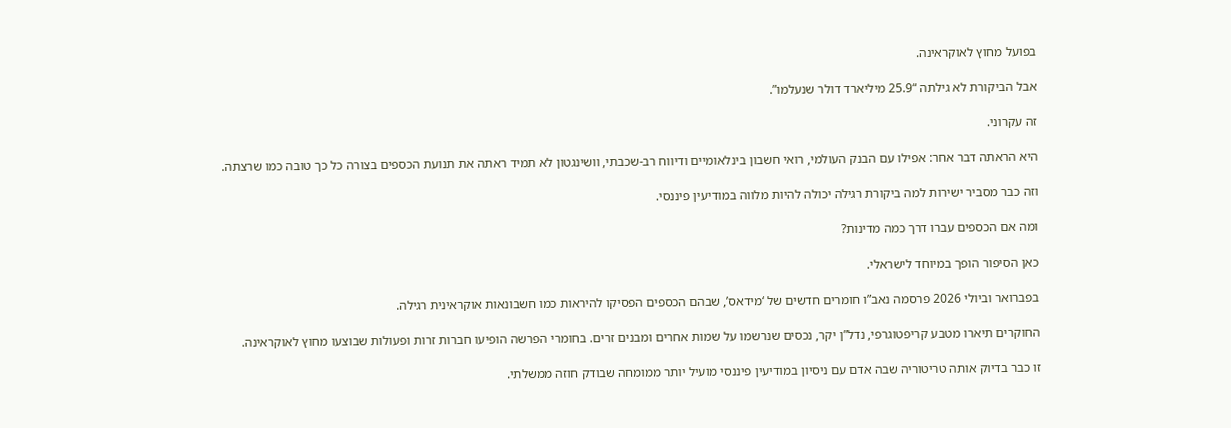בפועל מחוץ לאוקראינה.

אבל הביקורת לא גילתה “25.9 מיליארד דולר שנעלמו”.

זה עקרוני.

היא הראתה דבר אחר: אפילו עם הבנק העולמי, רואי חשבון בינלאומיים ודיווח רב-שכבתי, וושינגטון לא תמיד ראתה את תנועת הכספים בצורה כל כך טובה כמו שרצתה.

וזה כבר מסביר ישירות למה ביקורת רגילה יכולה להיות מלווה במודיעין פיננסי.

ומה אם הכספים עברו דרך כמה מדינות?

כאן הסיפור הופך במיוחד לישראלי.

בפברואר וביולי 2026 פרסמה נאב”ו חומרים חדשים של ‘מידאס’, שבהם הכספים הפסיקו להיראות כמו חשבונאות אוקראינית רגילה.

החוקרים תיארו מטבע קריפטוגרפי, נדל”ן יקר, נכסים שנרשמו על שמות אחרים ומבנים זרים. בחומרי הפרשה הופיעו חברות זרות ופעולות שבוצעו מחוץ לאוקראינה.

זו כבר בדיוק אותה טריטוריה שבה אדם עם ניסיון במודיעין פיננסי מועיל יותר ממומחה שבודק חוזה ממשלתי.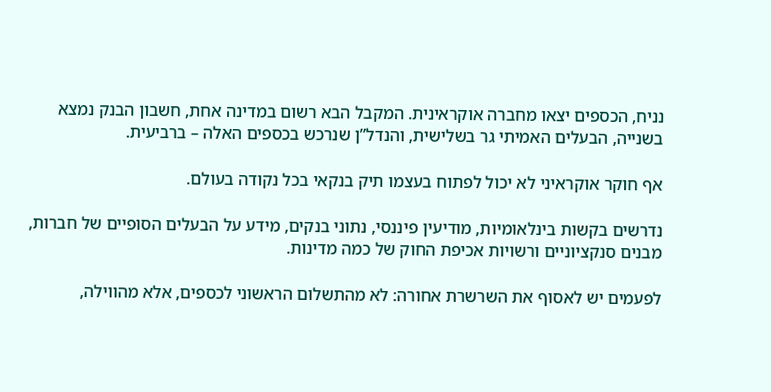נניח, הכספים יצאו מחברה אוקראינית. המקבל הבא רשום במדינה אחת, חשבון הבנק נמצא בשנייה, הבעלים האמיתי גר בשלישית, והנדל”ן שנרכש בכספים האלה – ברביעית.

אף חוקר אוקראיני לא יכול לפתוח בעצמו תיק בנקאי בכל נקודה בעולם.

נדרשים בקשות בינלאומיות, מודיעין פיננסי, נתוני בנקים, מידע על הבעלים הסופיים של חברות, מבנים סנקציוניים ורשויות אכיפת החוק של כמה מדינות.

לפעמים יש לאסוף את השרשרת אחורה: לא מהתשלום הראשוני לכספים, אלא מהווילה,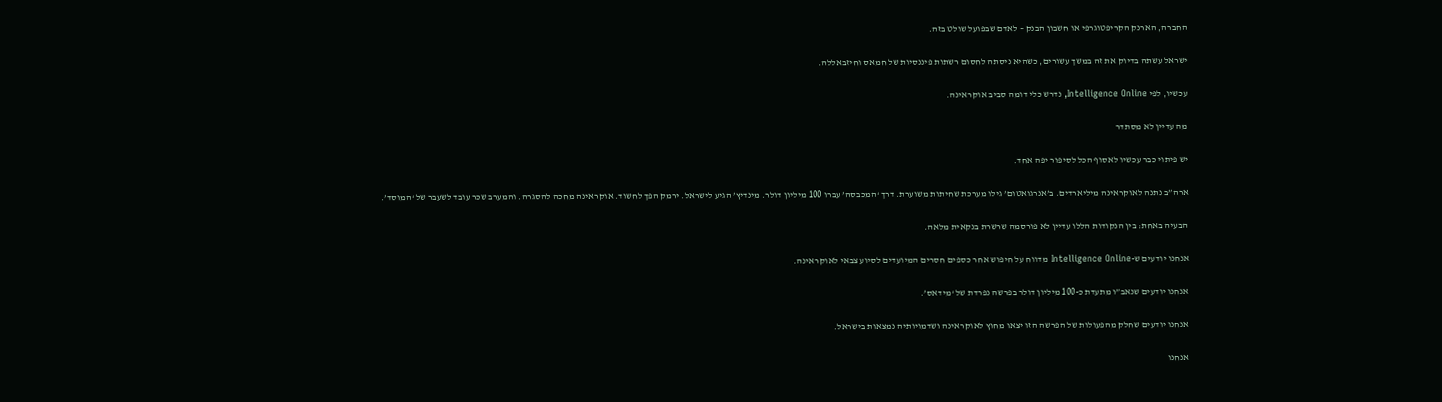החברה, הארנק הקריפטוגרפי או חשבון הבנק – לאדם שבפועל שולט בזה.

ישראל עשתה בדיוק את זה במשך עשורים, כשהיא ניסתה לחסום רשתות פיננסיות של חמאס וחיזבאללה.

עכשיו, לפי Intelligence Online, נדרש כלי דומה סביב אוקראינה.

מה עדיין לא מסתדר

יש פיתוי כבר עכשיו לאסוף הכל לסיפור יפה אחד.

ארה”ב נתנה לאוקראינה מיליארדים. ב’אנרגואטום’ גילו מערכת שחיתות משוערת. דרך ‘המכבסה’ עברו 100 מיליון דולר. מינדיץ’ הגיע לישראל. ירמק הפך לחשוד. אוקראינה מחכה להסגרה. והמערב שכר עובד לשעבר של ‘המוסד’.

הבעיה באחת: בין הנקודות הללו עדיין לא פורסמה שרשרת בנקאית מלאה.

אנחנו יודעים ש-Intelligence Online מדווח על חיפוש אחר כספים חסרים המיועדים לסיוע צבאי לאוקראינה.

אנחנו יודעים שנאב”ו מתעדת כ-100 מיליון דולר בפרשה נפרדת של ‘מידאס’.

אנחנו יודעים שחלק מהפעולות של הפרשה הזו יצאו מחוץ לאוקראינה ושדמויותיה נמצאות בישראל.

אנחנו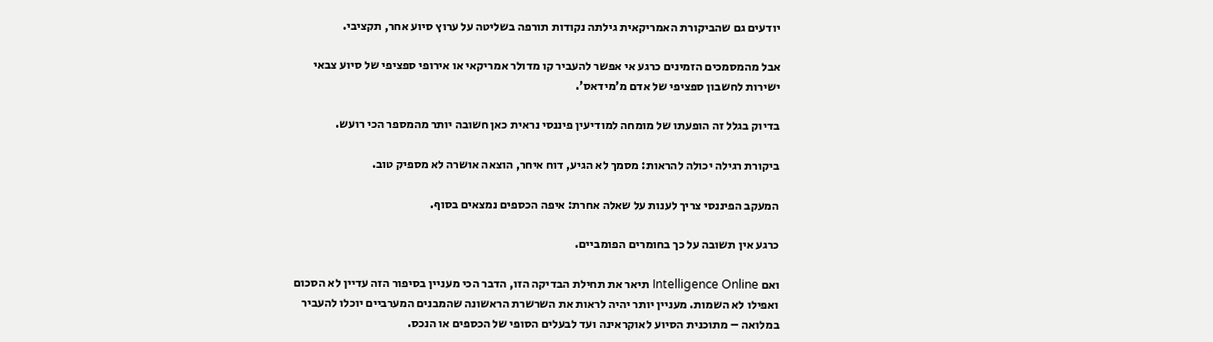יודעים גם שהביקורת האמריקאית גילתה נקודות תורפה בשליטה על ערוץ סיוע אחר, תקציבי.

אבל מהמסמכים הזמינים כרגע אי אפשר להעביר קו מדולר אמריקאי או אירופי ספציפי של סיוע צבאי ישירות לחשבון ספציפי של אדם מ’מידאס’.

בדיוק בגלל זה הופעתו של מומחה למודיעין פיננסי נראית כאן חשובה יותר מהמספר הכי רועש.

ביקורת רגילה יכולה להראות: מסמך לא הגיע, דוח איחר, הוצאה אושרה לא מספיק טוב.

המעקב הפיננסי צריך לענות על שאלה אחרת: איפה הכספים נמצאים בסוף.

כרגע אין תשובה על כך בחומרים הפומביים.

ואם Intelligence Online תיאר את תחילת הבדיקה הזו, הדבר הכי מעניין בסיפור הזה עדיין לא הסכום ואפילו לא השמות. מעניין יותר יהיה לראות את השרשרת הראשונה שהמבנים המערביים יוכלו להעביר במלואה – מתוכנית הסיוע לאוקראינה ועד לבעלים הסופי של הכספים או הנכס.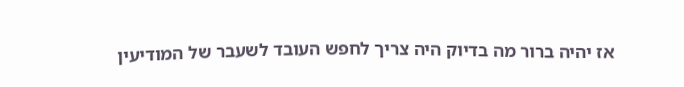אז יהיה ברור מה בדיוק היה צריך לחפש העובד לשעבר של המודיעין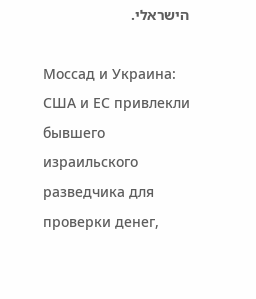הישראלי.

Моссад и Украина: США и ЕС привлекли бывшего израильского разведчика для проверки денег,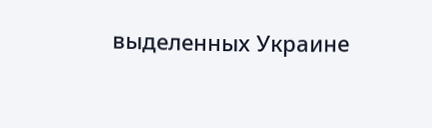выделенных Украине